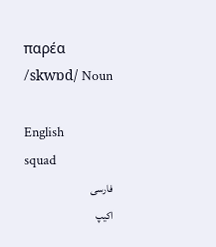παρέα /skwɒd/ Noun

English
squad
فارسی
اکیپ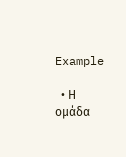Example

  • Η ομάδα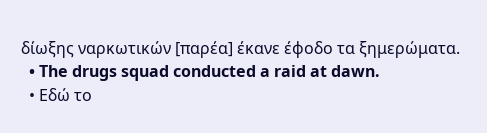δίωξης ναρκωτικών [παρέα] έκανε έφοδο τα ξημερώματα.
  • The drugs squad conducted a raid at dawn.
  • Εδώ το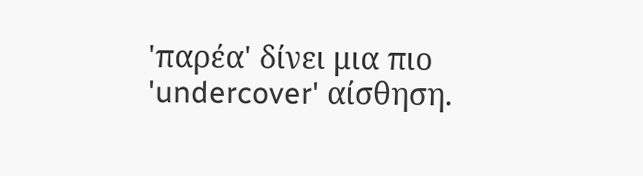'παρέα' δίνει μια πιο 'undercover' αίσθηση.